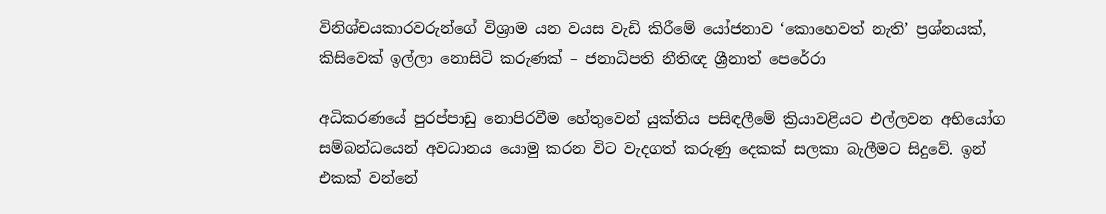විනිශ්චයකාරවරුන්ගේ විශ්‍රාම යන වයස වැඩි කිරීමේ යෝජනාව ‘කොහෙවත් නැති’ ප්‍රශ්නයක්, කිසිවෙක් ඉල්ලා නොසිටි කරුණක් – ජනාධිපති නීතිඥ ශ්‍රීනාත් පෙරේරා

අධිකරණයේ පුරප්පාඩු නොපිරවීම හේතුවෙන් යුක්තිය පසිඳලීමේ ක්‍රියාවළියට එල්ලවන අභියෝග සම්බන්ධයෙන් අවධානය යොමු කරන විට වැදගත් කරුණු දෙකක් සලකා බැලීමට සිදුවේ. ඉන් එකක් වන්නේ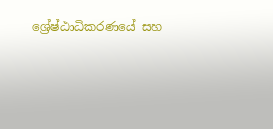ශ්‍රේෂ්ඨාධිකරණයේ සහ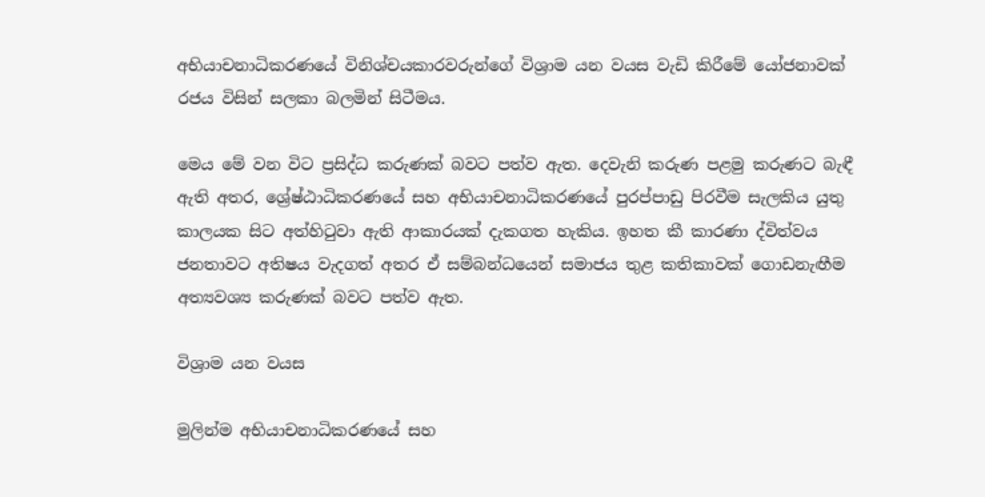අභියාචනාධිකරණයේ විනිශ්චයකාරවරුන්ගේ විශ්‍රාම යන වයස වැඩි කිරීමේ යෝජනාවක් රජය විසින් සලකා බලමින් සිටීමය.

මෙය මේ වන විට ප්‍රසිද්ධ කරුණක් බවට පත්ව ඇත. දෙවැනි කරුණ පළමු කරුණට බැඳී ඇති අතර, ශ්‍රේෂ්ඨාධිකරණයේ සහ අභියාචනාධිකරණයේ පුරප්පාඩු පිරවීම සැලකිය යුතු කාලයක සිට අත්හිටුවා ඇති ආකාරයක් දැකගත හැකිය. ඉහත කී කාරණා ද්විත්වය ජනතාවට අතිෂය වැදගත් අතර ඒ සම්බන්ධයෙන් සමාජය තුළ කතිකාවක් ගොඩනැඟීම අත්‍යවශ්‍ය කරුණක් බවට පත්ව ඇත.

විශ්‍රාම යන වයස

මුලින්ම අභියාචනාධිකරණ‌යේ සහ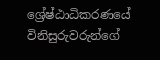ශ්‍රේෂ්ඨාධිකරණයේ විනිසුරුවරුන්ගේ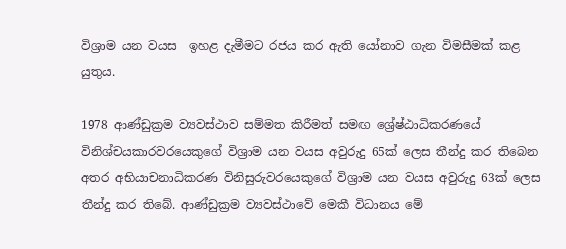විශ්‍රාම යන වයස  ඉහළ දැමීමට රජය කර ඇති යෝනාව ගැන විමසීමක් කළ යුතුය.

1978 ආණ්ඩුක්‍රම ව්‍යවස්ථාව සම්මත කිරීමත් සමඟ ශ්‍රේෂ්ඨාධිකරණයේ විනිශ්චයකාරවරයෙකුගේ විශ්‍රාම යන වයස අවුරුදු 65ක් ලෙස තීන්දු කර තිබෙන අතර අභියාචනාධිකරණ විනිසුරුවරයෙකුගේ විශ්‍රාම යන වයස අවුරුදු 63ක් ලෙස තීන්දු කර තිබේ. ආණ්ඩුක්‍රම ව්‍යවස්ථාවේ මෙකී විධානය මේ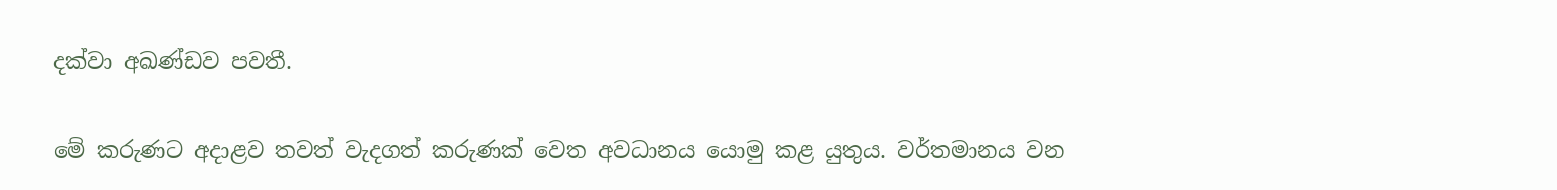දක්වා අඛණ්ඩව පවතී.

මේ කරුණට අදාළව තවත් වැදගත් කරුණක් වෙත අවධානය යොමු කළ යුතුය. වර්තමානය වන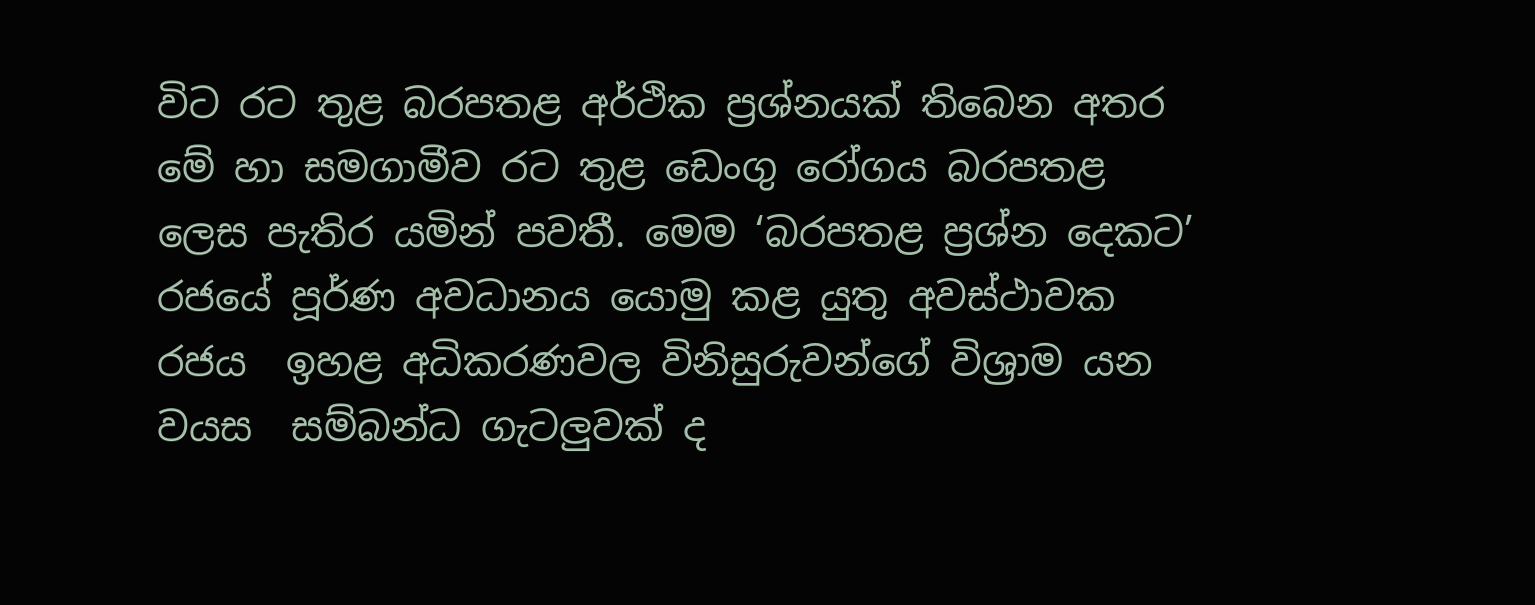විට රට තුළ බරපතළ අර්ථික ප්‍රශ්නයක් තිබෙන අතර මේ හා සමගාමීව රට තුළ ඩෙංගු රෝගය බරපතළ ලෙස පැතිර යමින් පවතී. මෙම ‘බරපතළ ප්‍රශ්න දෙකට’ රජයේ පූර්ණ අවධානය යොමු කළ යුතු අවස්ථාවක රජය  ඉහළ අධිකරණවල විනිසුරුවන්ගේ විශ්‍රාම යන වයස  සම්බන්ධ ගැටලුවක් ද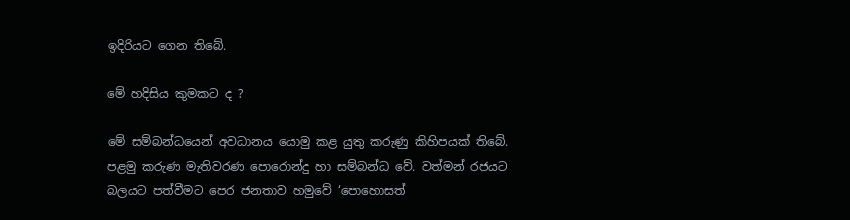ඉදිරියට ගෙන තිබේ.

මේ හදිසිය කුමකට ද ?

මේ සම්බන්ධයෙන් අවධානය යොමු කළ යුතු කරුණු කිහිපයක් තිබේ. පළමු කරුණ මැතිවරණ පොරොන්දු හා සම්බන්ධ වේ. වත්මන් රජයට බලයට පත්වීමට පෙර ජනතාව හමුවේ ‘පොහොසත්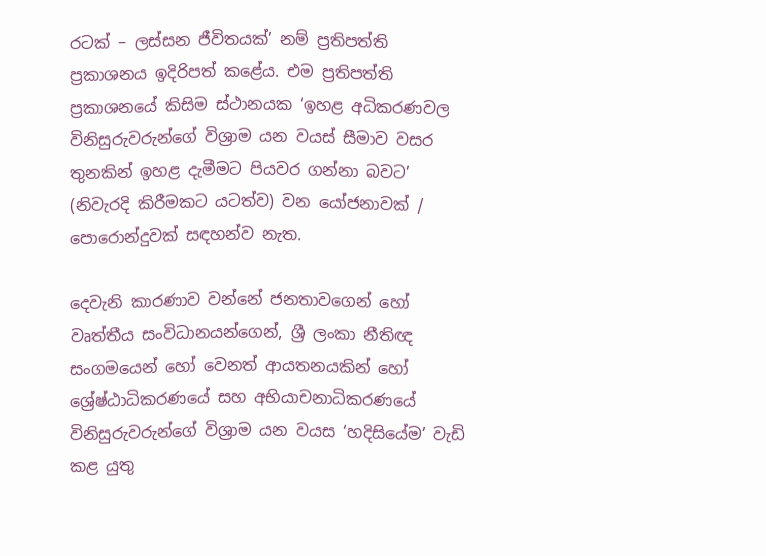රටක් – ලස්සන ජීවිතයක්’ නම් ප්‍රතිපත්ති ප්‍රකාශනය ඉදිරිපත් කළේය. එම ප්‍රතිපත්ති ප්‍රකාශනයේ කිසිම ස්ථානයක ‘ඉහළ අධිකරණවල විනිසුරුවරුන්ගේ විශ්‍රාම යන වයස් සීමාව වසර තුනකින් ඉහළ දැමීමට පියවර ගන්නා බවට’  (නිවැරදි කිරීමකට යටත්ව) වන යෝජනාවක් / පොරොන්දුවක් සඳහන්ව නැත.

දෙවැනි කාරණාව වන්නේ ජනතාවගෙන් හෝ වෘත්තීය සංවිධානයන්ගෙන්, ශ්‍රී ලංකා නීතිඥ සංගමයෙන් හෝ වෙනත් ආයතනයකින් හෝ ශ්‍රේෂ්ඨාධිකරණයේ සහ අභියාචනාධිකරණයේ විනිසුරුවරුන්ගේ විශ්‍රාම යන වයස ‘හදිසියේම’ වැඩි කළ යුතු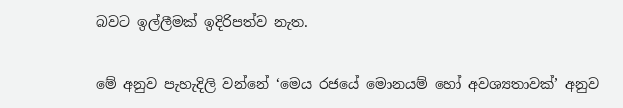බවට ඉල්ලීමක් ඉදිරිපත්ව නැත.

මේ අනුව පැහැදිලි වන්නේ ‘මෙය රජයේ මොනයම් හෝ අවශ්‍යතාවක්’ අනුව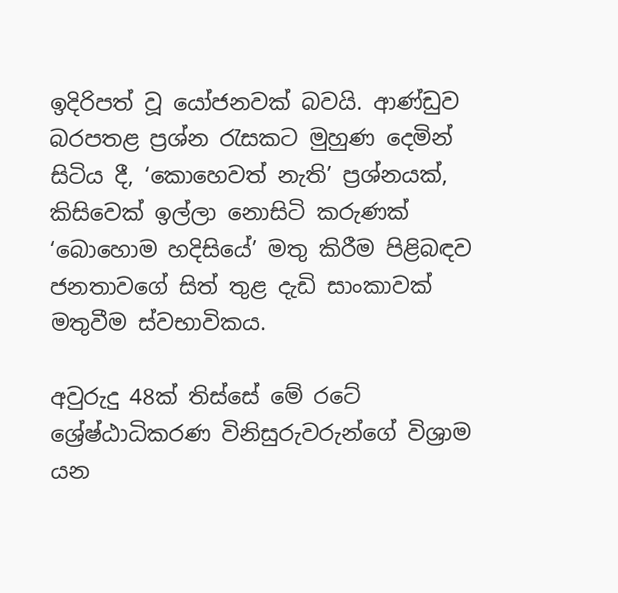ඉදිරිපත් වූ යෝජනවක් බවයි. ආණ්ඩුව බරපතළ ප්‍රශ්න රැසකට මුහුණ දෙමින් සිටිය දී, ‘කොහෙවත් නැති’ ප්‍රශ්නයක්, කිසිවෙක් ඉල්ලා නොසිටි කරුණක් ‘බොහොම හදිසියේ’ මතු කිරීම පිළිබඳව ජනතාවගේ සිත් තුළ දැඩි සාංකාවක් මතුවීම ස්වභාවිකය.

අවුරුදු 48ක් තිස්සේ මේ රටේ ශ්‍රේෂ්ඨාධිකරණ විනිසුරුවරුන්ගේ විශ්‍රාම යන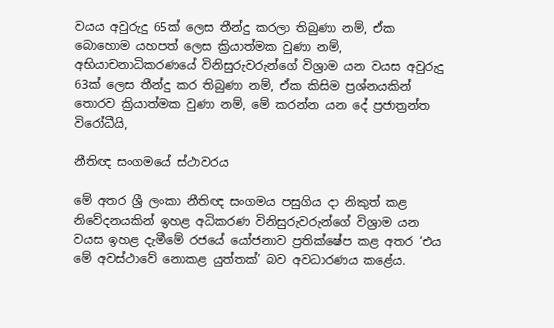වයය අවුරුදු 65ක් ලෙස තීන්දු කරලා තිබුණා නම්, ඒක බොහොම යහපත් ලෙස ක්‍රියාත්මක වුණා නම්, අභියාචනාධිකරණයේ විනිසුරුවරුන්ගේ විශ්‍රාම යන වයස අවුරුදු 63ක් ලෙස තීන්දු කර තිබුණා නම්, ඒක කිසිම ප්‍රශ්නයකින් තොරව ක්‍රියාත්මක වුණා නම්, මේ කරන්න යන දේ ප්‍රජාත්‍රන්ත විරෝධීයි,

නීතිඥ සංගමයේ ස්ථාවරය

මේ අතර ශ්‍රී ලංකා නීතිඥ සංගමය පසුගිය දා නිකුත් කළ නිවේදනයකින් ඉහළ අධිකරණ විනිසුරුවරුන්ගේ විශ්‍රාම යන වයස ඉහළ දැමීමේ රජයේ යෝජනාව ප්‍රතික්ෂේප කළ අතර ‘එය මේ අවස්ථාවේ නොකළ යුත්තක්’ බව අවධාරණය කළේය.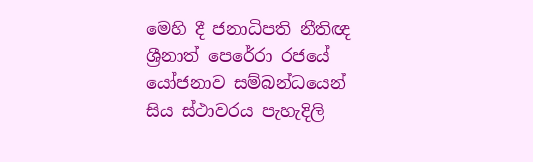මෙහි දී ජනාධිපති නීතිඥ ශ්‍රීනාත් පෙරේරා රජයේ යෝජනාව සම්බන්ධයෙන් සිය ස්ථාවරය පැහැදිලි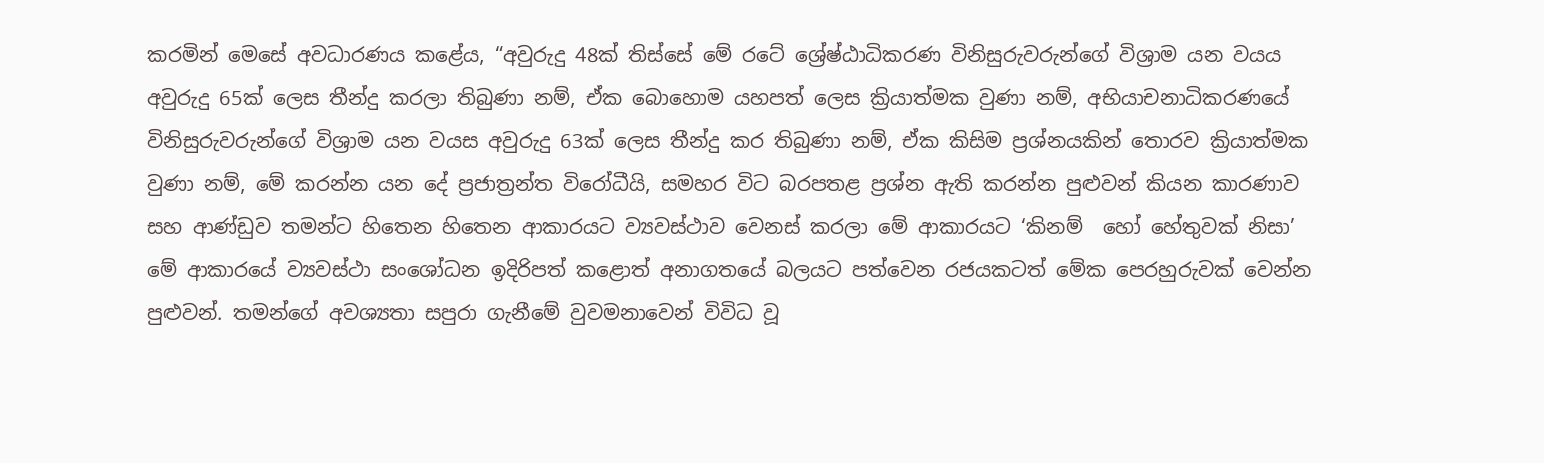කරමින් මෙසේ අවධාරණය කළේය, “අවුරුදු 48ක් තිස්සේ මේ රටේ ශ්‍රේෂ්ඨාධිකරණ විනිසුරුවරුන්ගේ විශ්‍රාම යන වයය අවුරුදු 65ක් ලෙස තීන්දු කරලා තිබුණා නම්, ඒක බොහොම යහපත් ලෙස ක්‍රියාත්මක වුණා නම්, අභියාචනාධිකරණයේ විනිසුරුවරුන්ගේ විශ්‍රාම යන වයස අවුරුදු 63ක් ලෙස තීන්දු කර තිබුණා නම්, ඒක කිසිම ප්‍රශ්නයකින් තොරව ක්‍රියාත්මක වුණා නම්, මේ කරන්න යන දේ ප්‍රජාත්‍රන්ත විරෝධීයි, සමහර විට බරපතළ ප්‍රශ්න ඇති කරන්න පුළුවන් කියන කාරණාව සහ ආණ්ඩුව තමන්ට හිතෙන හිතෙන ආකාරයට ව්‍යවස්ථාව වෙනස් කරලා මේ ආකාරයට ‘කිනම්  හෝ හේතුවක් නිසා’  මේ ආකාරයේ ව්‍යවස්ථා සංශෝධන ඉදිරිපත් කළොත් අනාගතයේ බලයට පත්වෙන රජයකටත් මේක පෙරහුරුවක් වෙන්න පුළුවන්. තමන්ගේ අවශ්‍යතා සපුරා ගැනීමේ වුවමනාවෙන් විවිධ වූ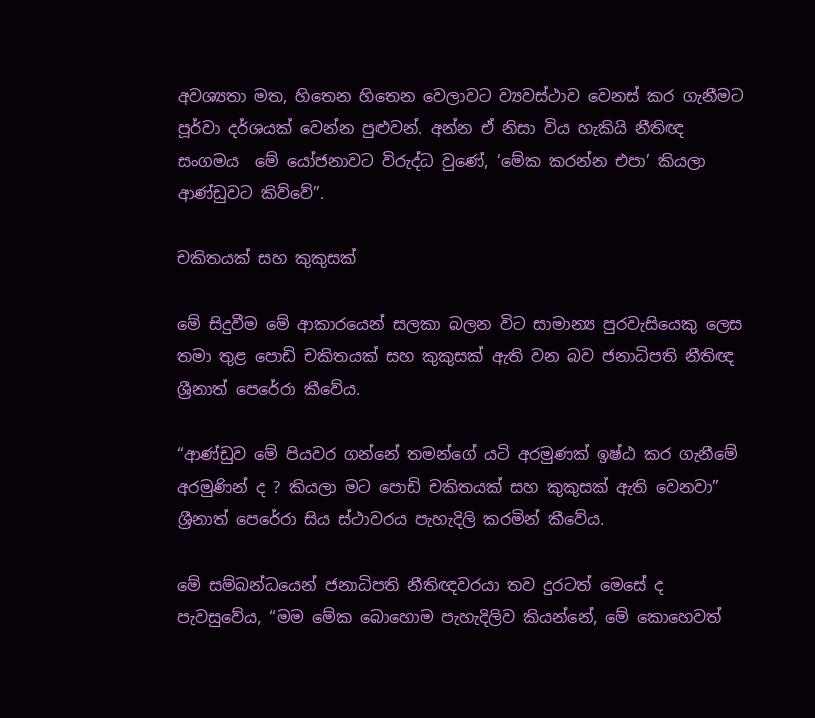අවශ්‍යතා මත, හිතෙන හිතෙන වෙලාවට ව්‍යවස්ථාව වෙනස් කර ගැනීමට පූර්වා දර්ශයක් වෙන්න පුළුවන්. අන්න ඒ නිසා විය හැකියි නීතිඥ සංගමය  මේ යෝජනාවට විරුද්ධ වුණේ, ‘මේක කරන්න එපා’ කියලා ආණ්ඩුවට කිව්වේ”.

චකිතයක් සහ කුකුසක්

මේ සිදුවීම මේ ආකාරයෙන් සලකා බලන විට සාමාන්‍ය පුරවැසියෙකු ලෙස තමා තුළ පොඩි චකිතයක් සහ කුකුසක් ඇති වන බව ජනාධිපති නීතිඥ ශ්‍රීනාත් පෙරේරා කීවේය.

“ආණ්ඩුව මේ පියවර ගන්නේ තමන්ගේ යටි අරමුණක් ඉෂ්ඨ කර ගැනීමේ අරමුණින් ද ? කියලා මට පොඩි චකිතයක් සහ කුකුසක් ඇති වෙනවා” ශ්‍රීනාත් පෙරේරා සිය ස්ථාවරය පැහැදිලි කරමින් කීවේය.

මේ සම්බන්ධයෙන් ජනාධිපති නීතිඥවරයා තව දුරටත් මෙසේ ද පැවසුවේය, “මම මේක බොහොම පැහැදිලිව කියන්නේ, මේ කොහෙවත්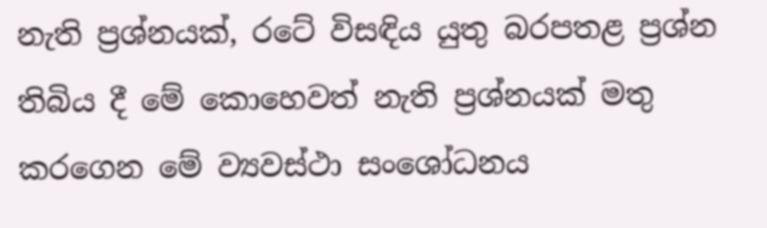නැති ප්‍රශ්නයක්, රටේ විසඳිය යුතු බරපතළ ප්‍රශ්න තිබිය දී මේ කොහෙවත් නැති ප්‍රශ්නයක් මතු කරගෙන මේ ව්‍යවස්ථා සංශෝධනය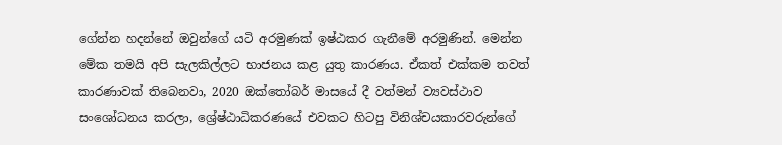ගේන්න හදන්නේ ඔවුන්ගේ යටි අරමුණක් ඉෂ්ඨකර ගැනීමේ අරමුණින්. මෙන්න මේක තමයි අපි සැලකිල්ලට භාජනය කළ යුතු කාරණය. ඒකත් එක්කම තවත් කාරණාවක් තිබෙනවා, 2020 ඔක්තෝබර් මාසයේ දී වත්මන් ව්‍යවස්ථාව සංශෝධනය කරලා, ශ්‍රේෂ්ඨාධිකරණයේ එවකට හිටපු විනිශ්චයකාරවරුන්ගේ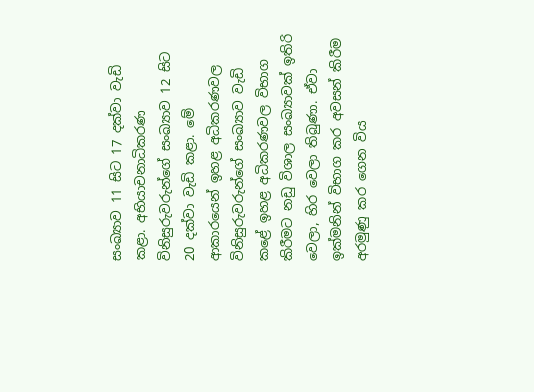සංඛ්‍යාව 11 සිට 17 දක්වා වැඩි කළා. අභියාචනාධිකරණ විනිසුරුවරුන්ගේ සංඛ්‍යාව 12 සිට 20 දක්වා වැඩි කළා. මේ ආකාරයෙන් ඉහළ අධිකරණවල විනිසුරුවරුන්ගේ සංඛ්‍යාව වැඩි කළේ ඉහළ අධිකරණවල විභාග කිරීමට නඩු විශාල සංඛ්‍යාවක් ඉතිරි වෙලා, හිර වෙලා තිබුණා. ඒවා ඉක්මනින් විභාග කර අවසන් කිරීම අරමුණු කර ගෙන විය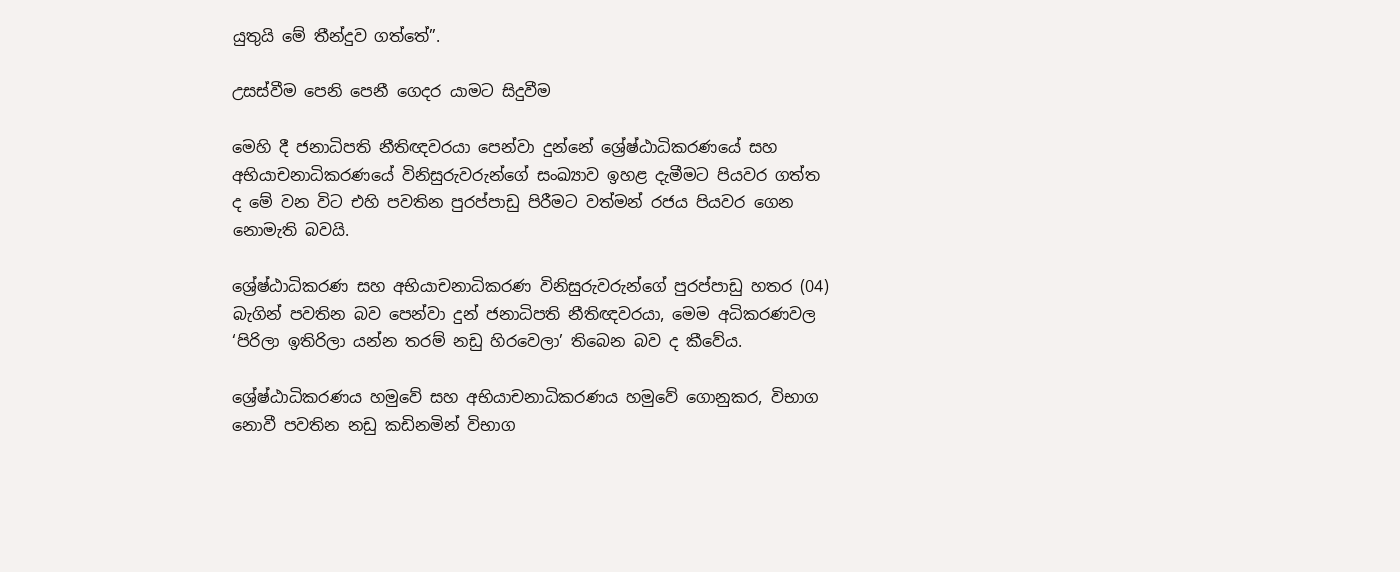යුතුයි මේ තීන්දුව ගත්තේ”.

උසස්වීම පෙනි පෙනී ගෙදර යාමට සිදුවීම

මෙහි දී ජනාධිපති නීතිඥවරයා පෙන්වා දුන්නේ ශ්‍රේෂ්ඨාධිකරණයේ සහ අභියාචනාධිකරණයේ විනිසුරුවරුන්ගේ සංඛ්‍යාව ඉහළ දැමීමට පියවර ගත්ත ද මේ වන විට එහි පවතින පුරප්පාඩු පිරීමට වත්මන් රජය පියවර ගෙන නොමැති බවයි.

ශ්‍රේෂ්ඨාධිකරණ සහ අභියාචනාධිකරණ විනිසුරුවරුන්ගේ පුරප්පාඩු හතර (04) බැගින් පවතින බව පෙන්වා දුන් ජනාධිපති නීතිඥවරයා, මෙම අධිකරණවල ‘පිරිලා ඉතිරිලා යන්න තරම් නඩු හිරවෙලා’ තිබෙන බව ද කීවේය.

ශ්‍රේෂ්ඨාධිකරණය හමුවේ සහ අභියාචනාධිකරණය හමුවේ ගොනුකර, විභාග නොවී පවතින නඩු කඩිනමින් විභාග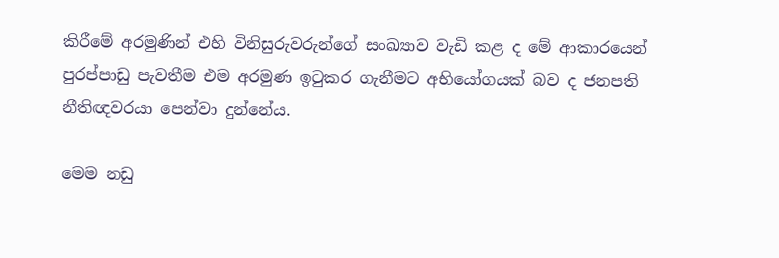කිරීමේ අරමුණින් එහි විනිසුරුවරුන්ගේ සංඛ්‍යාව වැඩි කළ ද මේ ආකාරයෙන් පුරප්පාඩු පැවතීම එම අරමුණ ඉටුකර ගැනීමට අභියෝගයක් බව ද ජනපති නීතිඥවරයා පෙන්වා දුන්නේය.

මෙම නඩු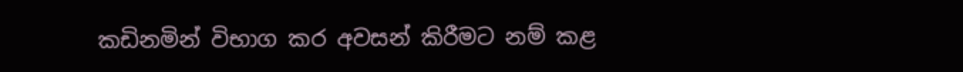කඩිනමින් විභාග කර අවසන් කිරීමට නම් කළ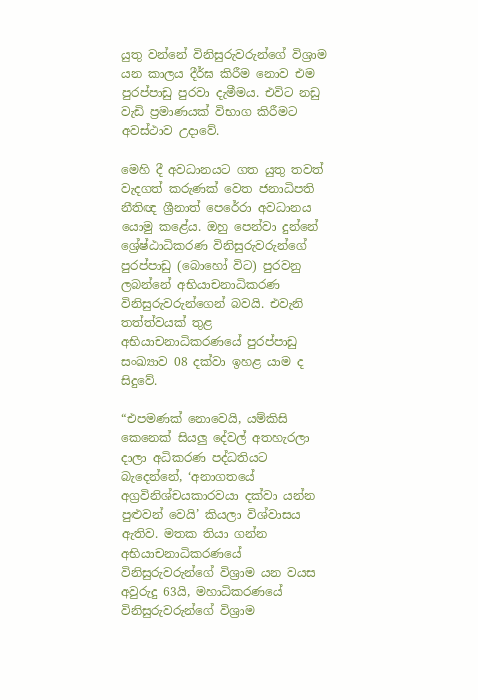යුතු වන්නේ විනිසුරුවරුන්ගේ විශ්‍රාම යන කාලය දීර්ඝ කිරීම නොව එම පුරප්පාඩු පුරවා දැමීමය. එවිට නඩු වැඩි ප්‍රමාණයක් විභාග කිරීමට අවස්ථාව උදාවේ.

මෙහි දී අවධානයට ගත යුතු තවත් වැදගත් කරුණක් වෙත ජනාධිපති නීතිඥ ශ්‍රීනාත් පෙරේරා අවධානය යොමු කළේය. ඔහු පෙන්වා දුන්නේ ශ්‍රේෂ්ඨාධිකරණ විනිසුරුවරුන්ගේ පුරප්පාඩු (බොහෝ විට) පුරවනු ලබන්නේ අභියාචනාධිකරණ විනිසුරුවරුන්ගෙන් බවයි. එවැනි තත්ත්වයක් තුළ අභියාචනාධිකරණයේ පුරප්පාඩු සංඛ්‍යාව 08 දක්වා ඉහළ යාම ද සිදුවේ.

“එපමණක් නොවෙයි, යම්කිසි කෙනෙක් සියලු දේවල් අතහැරලා දාලා අධිකරණ පද්ධතියට බැදෙන්නේ, ‘අනාගතයේ අග්‍රවිනිශ්චයකාරවයා දක්වා යන්න පුළුවන් වෙයි’ කියලා විශ්වාසය ඇතිව. මතක තියා ගන්න අභියාචනාධිකරණයේ විනිසුරුවරුන්ගේ විශ්‍රාම යන වයස අවුරුදු 63යි, මහාධිකරණයේ විනිසුරුවරුන්ගේ විශ්‍රාම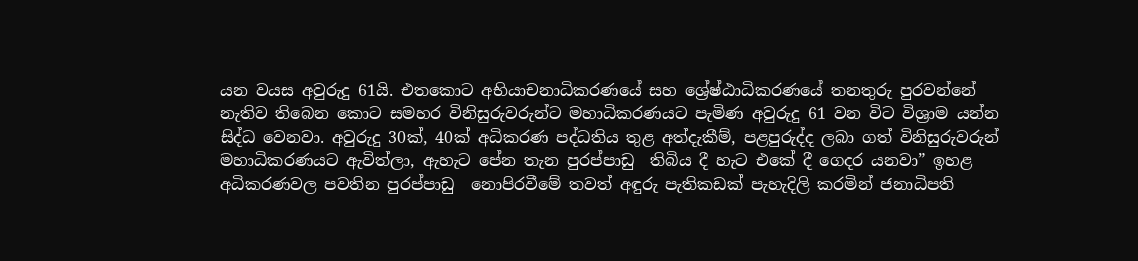යන වයස අවුරුදු 61යි. එතකොට අභියාචනාධිකරණයේ සහ ශ්‍රේෂ්ඨාධිකරණයේ තනතුරු පුරවන්නේ නැතිව තිබෙන කොට සමහර විනිසුරුවරුන්ට මහාධිකරණයට පැමිණ අවුරුදු 61 වන විට විශ්‍රාම යන්න සිද්ධ වෙනවා. අවුරුදු 30ක්, 40ක් අධිකරණ පද්ධතිය තුළ අත්දැකීම්, පළපුරුද්ද ලබා ගත් විනිසුරුවරුන් මහාධිකරණයට ඇවිත්ලා, ඇහැට පේන තැන පුරප්පාඩු  තිබිය දී හැට එකේ දී ගෙදර යනවා” ඉහළ අධිකරණවල පවතින පුරප්පාඩු  නොපිරවීමේ තවත් අඳුරු පැතිකඩක් පැහැදිලි කරමින් ජනාධිපති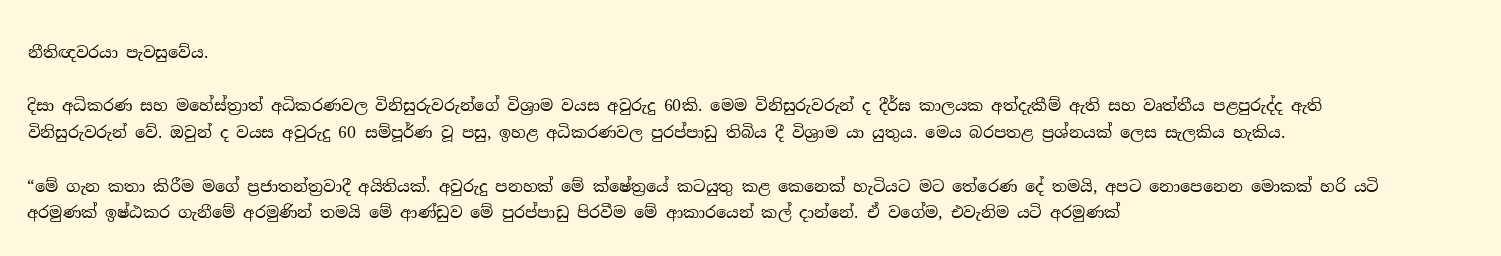නීතිඥවරයා පැවසුවේය.

දිසා අධිකරණ සහ මහේස්ත්‍රාත් අධිකරණවල විනිසුරුවරුන්ගේ විශ්‍රාම වයස අවුරුදු 60කි. මෙම විනිසුරුවරුන් ද දීර්ඝ කාලයක අත්දැකීම් ඇති සහ වෘත්තීය පළපුරුද්ද ඇති විනිසුරුවරුන් වේ. ඔවුන් ද වයස අවුරුදු 60 සම්පූර්ණ වූ පසු, ඉහළ අධිකරණවල පුරප්පාඩු තිබිය දී විශ්‍රාම යා යුතුය. මෙය බරපතළ ප්‍රශ්නයක් ලෙස සැලකිය හැකිය.

“මේ ගැන කතා කිරීම මගේ ප්‍රජාතන්ත්‍රවාදී අයිතියක්. අවුරුදු පනහක් මේ ක්ෂේත්‍රයේ කටයුතු කළ කෙනෙක් හැටියට මට තේරෙණ දේ තමයි, අපට නොපෙනෙන මොකක් හරි යටි අරමුණක් ඉෂ්ඨකර ගැනීමේ අරමුණින් තමයි මේ ආණ්ඩුව මේ පුරප්පාඩු පිරවීම මේ ආකාරයෙන් කල් දාන්නේ. ඒ වගේම, එවැනිම යටි අරමුණක්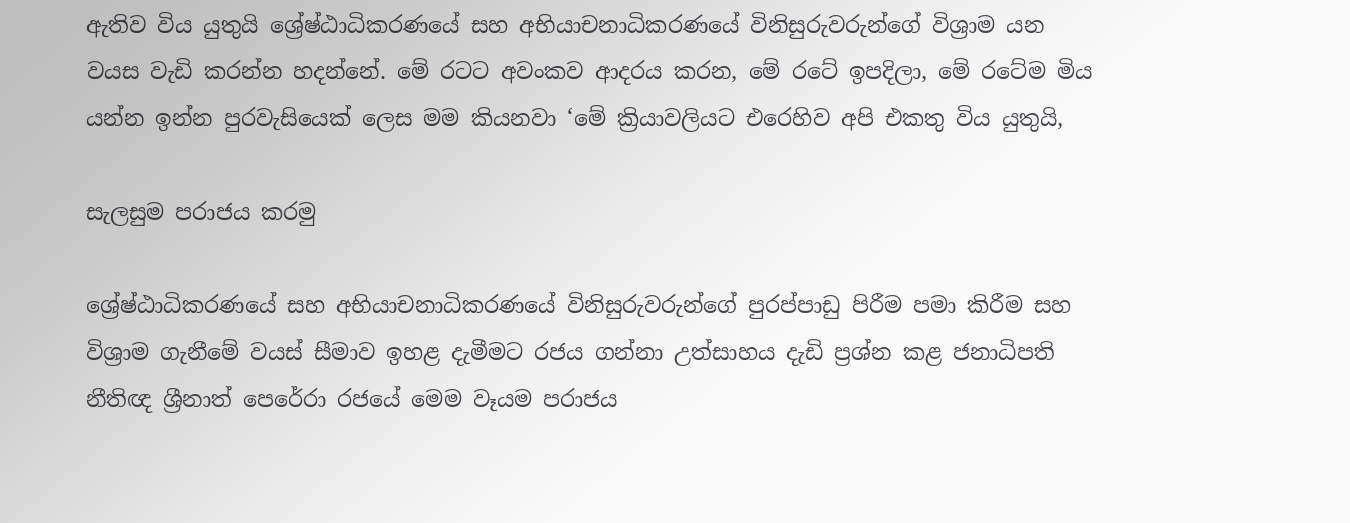ඇතිව විය යුතුයි ශ්‍රේෂ්ඨාධිකරණයේ සහ අභියාචනාධිකරණයේ විනිසුරුවරුන්ගේ විශ්‍රාම යන වයස වැඩි කරන්න හදන්නේ. මේ රටට අවංකව ආදරය කරන, මේ රටේ ඉපදිලා, මේ රටේම මිය යන්න ඉන්න පුරවැසියෙක් ලෙස මම කියනවා ‘මේ ක්‍රියාවලියට එරෙහිව අපි එකතු විය යුතුයි,

සැලසුම පරාජය කරමු

ශ්‍රේෂ්ඨාධිකරණයේ සහ අභියාචනාධිකරණයේ විනිසුරුවරුන්ගේ පුරප්පාඩු පිරීම පමා කිරීම සහ විශ්‍රාම ගැනීමේ වයස් සීමාව ඉහළ දැමීමට රජය ගන්නා උත්සාහය දැඩි ප්‍රශ්න කළ ජනාධිපති නීතිඥ ශ්‍රීනාත් පෙරේරා රජයේ මෙම වෑයම පරාජය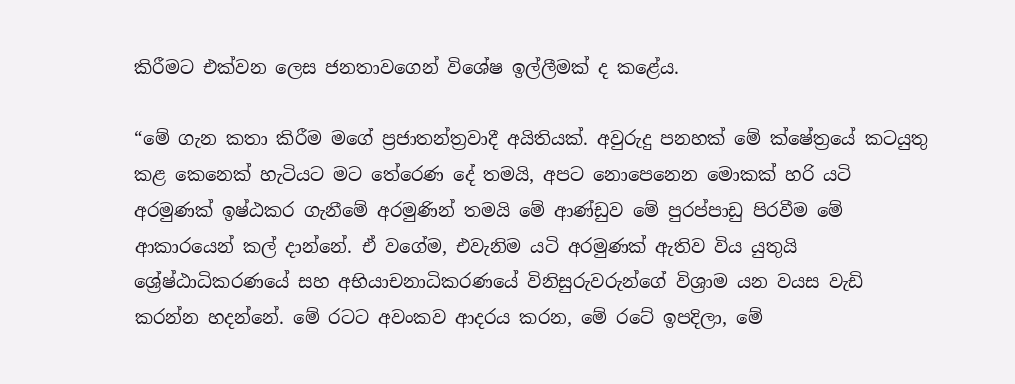කිරීමට එක්වන ලෙස ජනතාවගෙන් විශේෂ ඉල්ලීමක් ද කළේය.

“මේ ගැන කතා කිරීම මගේ ප්‍රජාතන්ත්‍රවාදී අයිතියක්. අවුරුදු පනහක් මේ ක්ෂේත්‍රයේ කටයුතු කළ කෙනෙක් හැටියට මට තේරෙණ දේ තමයි, අපට නොපෙනෙන මොකක් හරි යටි අරමුණක් ඉෂ්ඨකර ගැනීමේ අරමුණින් තමයි මේ ආණ්ඩුව මේ පුරප්පාඩු පිරවීම මේ ආකාරයෙන් කල් දාන්නේ. ඒ වගේම, එවැනිම යටි අරමුණක් ඇතිව විය යුතුයි ශ්‍රේෂ්ඨාධිකරණයේ සහ අභියාචනාධිකරණයේ විනිසුරුවරුන්ගේ විශ්‍රාම යන වයස වැඩි කරන්න හදන්නේ. මේ රටට අවංකව ආදරය කරන, මේ රටේ ඉපදිලා, මේ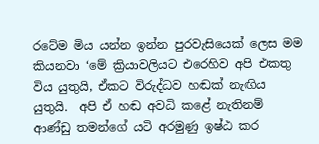රටේම මිය යන්න ඉන්න පුරවැසියෙක් ලෙස මම කියනවා ‘මේ ක්‍රියාවලියට එරෙහිව අපි එකතු විය යුතුයි, ඒකට විරුද්ධව හඬක් නැඟිය යුතුයි.  අපි ඒ හඬ අවධි කළේ නැතිනම් ආණ්ඩු තමන්ගේ යටි අරමුණු ඉෂ්ඨ කර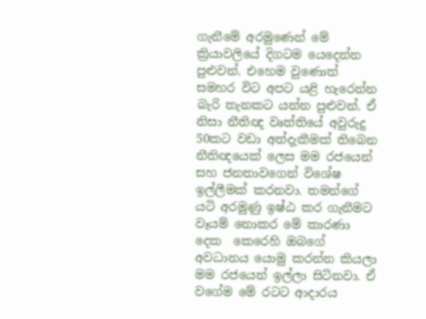ගැනීමේ අරමුණෙන් මේ ක්‍රියාවලියේ දිගටම යෙදෙන්න පුළුවන්. එහෙම වුණොත් සමහර විට අපට යළි හැරෙන්න බැරි තැනකට යන්න පුළුවන්. ඒ නිසා නීතිඥ වෘත්තියේ අවුරුදු 50කට වඩා අත්දැකීමක් තිබෙන නීතිඥයෙක් ලෙස මම රජයෙන් සහ ජනතාවගෙන් විශේෂ ඉල්ලීමක් කරනවා. තමන්ගේ යටි අරමුණු ඉෂ්ඨ කර ගැනීමට වෑයම් නොකර මේ කාරණා දෙක  කෙරෙහි ඔබගේ අවධානය යොමු කරන්න කියලා මම රජයෙන් ඉල්ලා සිටිනවා. ඒ වගේම මේ රටට ආදාරය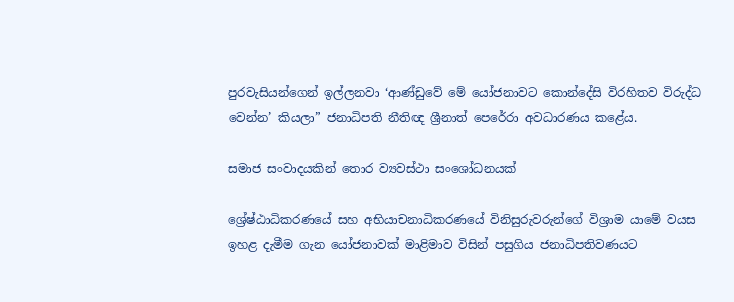පුරවැසියන්ගෙන් ඉල්ලනවා ‘ආණ්ඩුවේ මේ යෝජනාවට කොන්දේසි විරහිතව විරුද්ධ වෙන්න’ කියලා” ජනාධිපති නීතිඥ ශ්‍රීනාත් පෙරේරා අවධාරණය කළේය.

සමාජ සංවාදයකින් තොර ව්‍යවස්ථා සංශෝධනයක්

ශ්‍රේෂ්ඨාධිකරණයේ සහ අභියාචනාධිකරණයේ විනිසුරුවරුන්ගේ විශ්‍රාම යාමේ වයස ඉහළ දැමීම ගැන යෝජනාවක් මාළිමාව විසින් පසුගිය ජනාධිපතිවණයට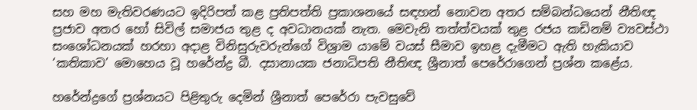සහ මහ මැතිවරණයට ඉදිරිපත් කළ ප්‍රතිපත්ති ප්‍රකාශනයේ සඳහන් නොවන අතර සම්බන්ධයෙන් නීතිඥ ප්‍රජාව අතර හෝ සිවිල් සමාජය තුළ ද අවධානයක් නැත. මෙවැනි තත්ත්වයක් තුළ රජය කඩිනම් ව්‍යවස්ථා සංශෝධනයක් හරහා අදාළ විනිසුරුවරුන්ගේ විශ්‍රාම යාමේ වයස් සීමාව ඉහළ දැමීමට ඇති හැකියාව ‘කතිකාව’ මොහෙය වූ හරේන්ද්‍ර බී. දසානායක ජනාධිපති නීතිඥ ශ්‍රීනාත් පෙරේරාගෙන් ප්‍රශ්න කළේය.

හරේන්ද්‍රගේ ප්‍රශ්නයට පිළිතුරු දෙමින් ශ්‍රීනාත් පෙරේරා පැවසුවේ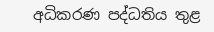අධිකරණ පද්ධතිය තුළ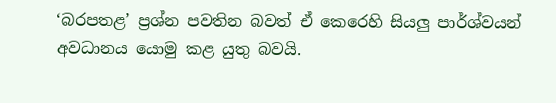‘බරපතළ’ ප්‍රශ්න පවතින බවත් ඒ කෙරෙහි සියලු පාර්ශ්වයන් අවධානය යොමු කළ යුතු බවයි.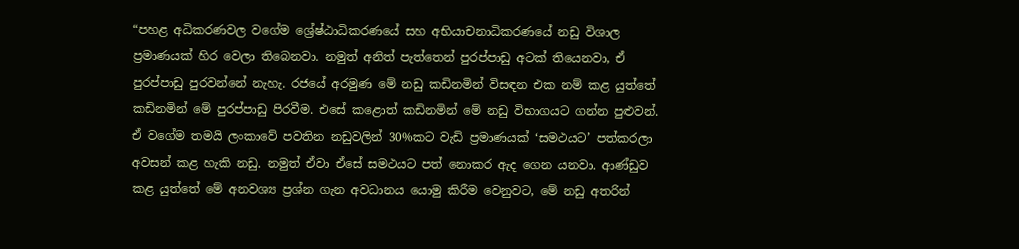“පහළ අධිකරණවල වගේම ශ්‍රේෂ්ඨාධිකරණයේ සහ අභියාචනාධිකරණයේ නඩු විශාල ප්‍රමාණයක් හිර වෙලා තිබෙනවා. නමුත් අනිත් පැත්තෙන් පුරප්පාඩු අටක් තියෙනවා, ඒ පුරප්පාඩු පුරවන්නේ නැහැ. රජයේ අරමුණ මේ නඩු කඩිනමින් විසඳන එක නම් කළ යුත්තේ කඩිනමින් මේ පුරප්පාඩු පිරවීම. එසේ කළොත් කඩිනමින් මේ නඩු විභාගයට ගන්න පුළුවන්. ඒ වගේම තමයි ලංකාවේ පවතින නඩුවලින් 30%කට වැඩි ප්‍රමාණයක් ‘සමථයට’ පත්කරලා අවසන් කළ හැකි නඩු. නමුත් ඒවා ඒසේ සමථයට පත් නොකර ඇද ගෙන යනවා. ආණ්ඩුව කළ යුත්තේ මේ අනවශ්‍ය ප්‍රශ්න ගැන අවධානය යොමු කිරීම වෙනුවට, මේ නඩු අතරින්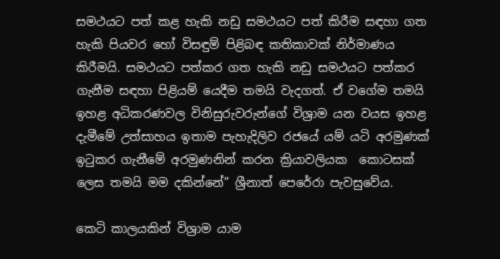සමථයට පත් කළ හැකි නඩු සමථයට පත් කිරීම සඳහා ගත හැකි පියවර හෝ විසඳුම් පිළිබඳ කතිකාවක් නිර්මාණය කිරීමයි. සමථයට පත්කර ගත හැකි නඩු සමථයට පත්කර ගැනීම සඳහා පිළියම් යෙදීම තමයි වැදගත්. ඒ වගේම තමයි ඉහළ අධිකරණවල විනිසුරුවරුන්ගේ විශ්‍රාම යන වයස ඉහළ දැමීමේ උත්සාහය ඉතාම පැහැදිලිව රජයේ යම් යටි අරමුණක් ඉටුකර ගැනීමේ අරමුණනින් කරන ක්‍රියාවලියක  කොටසක් ලෙස තමයි මම දකින්නේ” ශ්‍රීනාත් පෙරේරා පැවසුවේය.

කෙටි කාලයකින් විශ්‍රාම යාම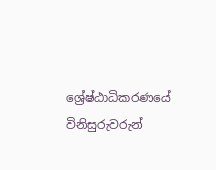ශ්‍රේෂ්ඨාධිකරණයේ විනිසුරුවරුන්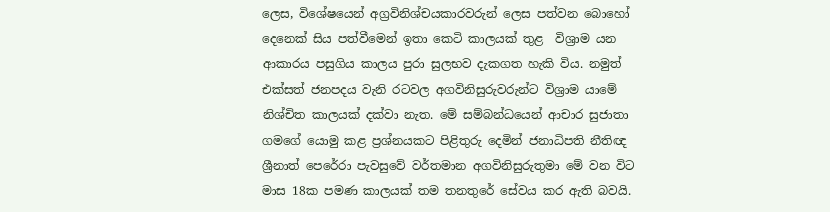ලෙස, විශේෂයෙන් අග්‍රවිනිශ්චයකාරවරුන් ලෙස පත්වන බොහෝ දෙනෙක් සිය පත්වීමෙන් ඉතා කෙටි කාලයක් තුළ  විශ්‍රාම යන ආකාරය පසුගිය කාලය පුරා සුලභව දැකගත හැකි විය. නමුත් එක්සත් ජනපදය වැනි රටවල අගවිනිසුරුවරුන්ට විශ්‍රාම යාමේ නිශ්චිත කාලයක් දක්වා නැත. මේ සම්බන්ධයෙන් ආචාර සුජාතා ගමගේ යොමු කළ ප්‍රශ්නයකට පිළිතුරු දෙමින් ජනාධිපති නීතිඥ ශ්‍රීනාත් පෙරේරා පැවසුවේ වර්තමාන අගවිනිසුරුතුමා මේ වන විට මාස 18ක පමණ කාලයක් තම තනතුරේ සේවය කර ඇති බවයි.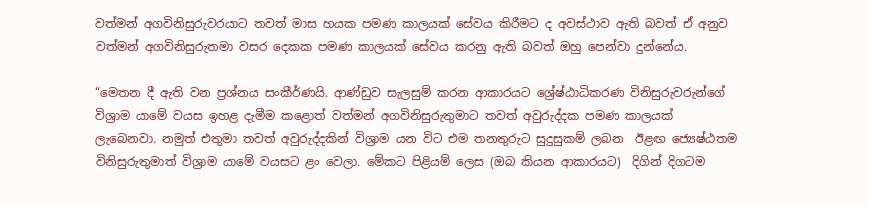වත්මන් අගවිනිසුරුවරයාට තවත් මාස හයක පමණ කාලයක් සේවය කිරීමට ද අවස්ථාව ඇති බවත් ඒ අනුව වත්මන් අගවිනිසුරුතමා වසර දෙකක පමණ කාලයක් සේවය කරනු ඇති බවත් ඔහු පෙන්වා දුන්නේය.

“මෙතන දී ඇති වන ප්‍රශ්නය සංකීර්ණයි. ආණ්ඩුව සැලසුම් කරන ආකාරයට ශ්‍රේෂ්ඨාධිකරණ විනිසුරුවරුන්ගේ විශ්‍රාම යාමේ වයස ඉහළ දැමීම කළොත් වත්මන් අගවිනිසුරුතුමාට තවත් අවුරුද්දක පමණ කාලයක් ලැබෙනවා. නමුත් එතුමා තවත් අවුරුද්දකින් විශ්‍රාම යන විට එම තනතුරුට සුදුසුකම් ලබන  ඊළඟ ජ්‍යෙෂ්ඨතම විනිසුරුතුමාත් විශ්‍රාම යාමේ වයසට ළං වෙලා. මේකට පිළියම් ලෙස (ඔබ කියන ආකාරයට)  දිගින් දිගටම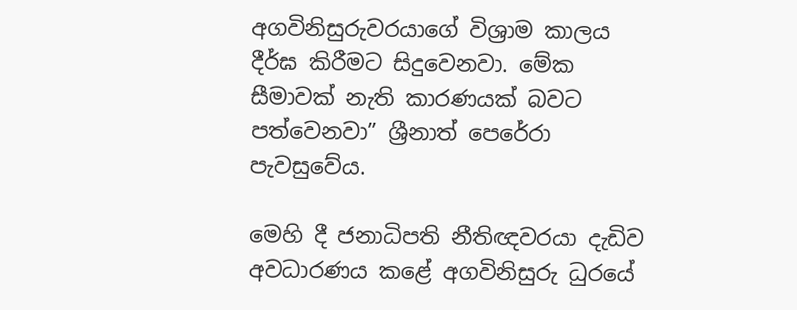අගවිනිසුරුවරයාගේ විශ්‍රාම කාලය දීර්ඝ කිරීමට සිදුවෙනවා. මේක සීමාවක් නැති කාරණයක් බවට පත්වෙනවා” ශ්‍රීනාත් පෙරේරා පැවසුවේය.

මෙහි දී ජනාධිපති නීතිඥවරයා දැඩිව අවධාරණය කළේ අගවිනිසුරු ධුරයේ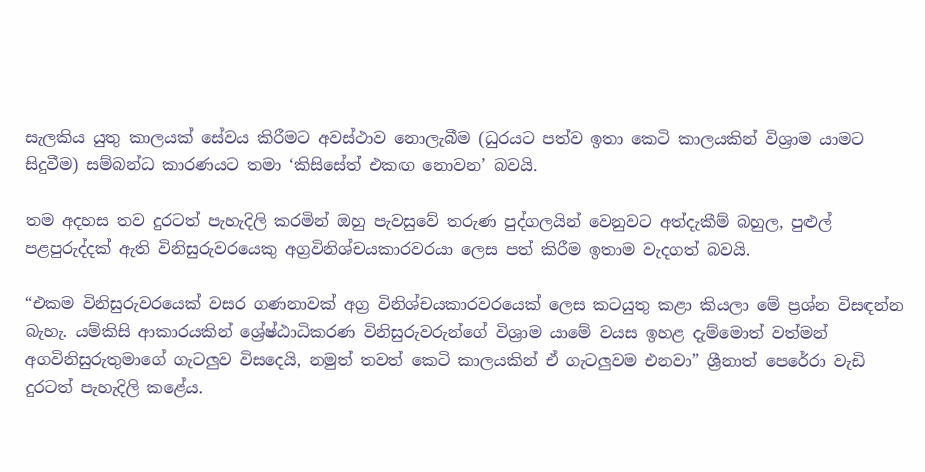සැලකිය යුතු කාලයක් සේවය කිරීමට අවස්ථාව නොලැබීම (ධුරයට පත්ව ඉතා කෙටි කාලයකින් විශ්‍රාම යාමට සිදුවීම) සම්බන්ධ කාරණයට තමා ‘කිසිසේත් එකඟ නොවන’ බවයි.

තම අදහස තව දුරටත් පැහැදිලි කරමින් ඔහු පැවසුවේ තරුණ පුද්ගලයින් වෙනුවට අත්දැකීම් බහුල, පුළුල් පළපුරුද්දක් ඇති විනිසුරුවරයෙකු අග්‍රවිනිශ්චයකාරවරයා ලෙස පත් කිරීම ඉතාම වැදගත් බවයි.

“එකම විනිසුරුවරයෙක් වසර ගණනාවක් අග්‍ර විනිශ්චයකාරවරයෙක් ලෙස කටයුතු කළා කියලා මේ ප්‍රශ්න විසඳන්න බැහැ. යම්කිසි ආකාරයකින් ශ්‍රේෂ්ඨාධිකරණ විනිසුරුවරුන්ගේ විශ්‍රාම යාමේ වයස ඉහළ දැම්මොත් වත්මන් අගවිනිසුරුතුමාගේ ගැටලුව විස‌දෙයි, නමුත් තවත් කෙටි කාලයකින් ඒ ගැටලුවම එනවා” ශ්‍රීනාත් පෙරේරා වැඩි දුරටත් පැහැදිලි කළේය.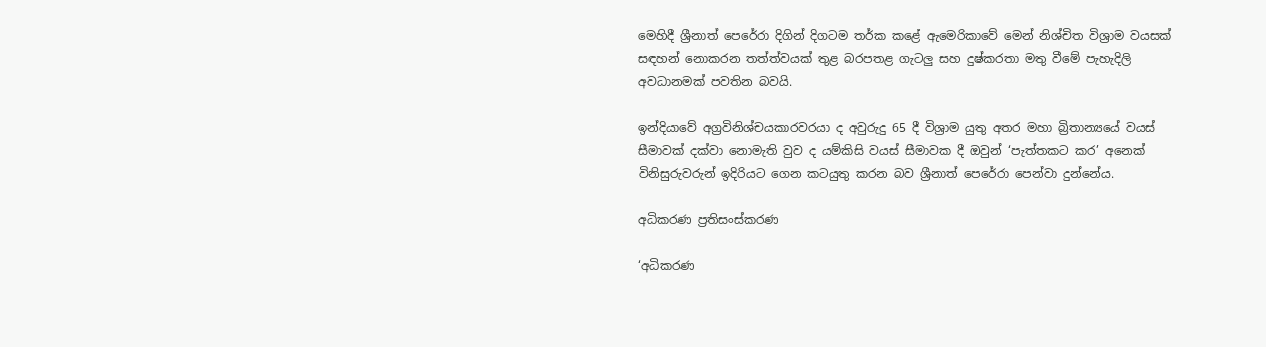මෙහිදී ශ්‍රීනාත් පෙරේරා දිගින් දිගටම තර්ක කළේ ඇමෙරිකාවේ මෙන් නිශ්චිත විශ්‍රාම වයසක් සඳහන් නොකරන තත්ත්වයක් තුළ බරපතළ ගැටලු සහ දුෂ්කරතා මතු වීමේ පැහැදිලි අවධානමක් පවතින බවයි.

ඉන්දියාවේ අග්‍රවිනිශ්චයකාරවරයා ද අවුරුදු 65 දී විශ්‍රාම යුතු අතර මහා බ්‍රිතාන්‍යයේ වයස් සීමාවක් දක්වා නොමැති වුව ද යම්කිසි වයස් සීමාවක දී ඔවුන් ‘පැත්තකට කර’ අනෙක් විනිසුරුවරුන් ඉදිරියට ගෙන කටයුතු කරන බව ශ්‍රීනාත් පෙරේරා පෙන්වා දුන්නේය.

අධිකරණ ප්‍රතිසංස්කරණ

‘අධිකරණ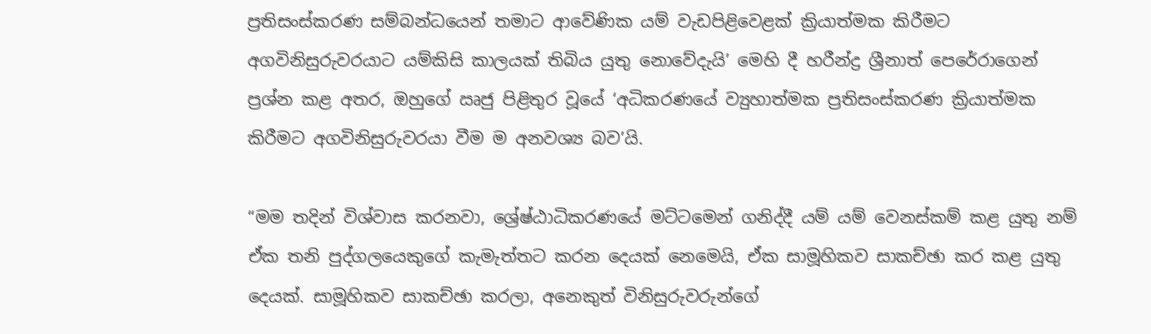ප්‍රතිසංස්කරණ සම්බන්ධයෙන් තමාට ආවේණික යම් වැඩපිළිවෙළක් ක්‍රියාත්මක කිරීමට අගවිනිසුරුවරයාට යම්කිසි කාලයක් තිබිය යුතු නොවේදැයි’ මෙහි දී හරීන්ද්‍ර ශ්‍රීනාත් පෙරේරාගෙන් ප්‍රශ්න කළ අතර, ඔහුගේ ඍජු පිළිතුර වූයේ ‘අධිකරණයේ ව්‍යුහාත්මක ප්‍රතිසංස්කරණ ක්‍රියාත්මක කිරීමට අගවිනිසුරුවරයා වීම ම අනවශ්‍ය බව’යි.

“මම තදින් විශ්වාස කරනවා, ශ්‍රේෂ්ඨාධිකරණයේ මට්ටමෙන් ගනිද්දී යම් යම් වෙනස්කම් කළ යුතු නම් ඒක තනි පුද්ගලයෙකුගේ කැමැත්තට කරන දෙයක් නෙමෙයි, ඒක සාමූහිකව සාකච්ඡා කර කළ යුතු දෙයක්. සාමූහිකව සාකච්ඡා කරලා, අනෙකුත් විනිසුරුවරුන්ගේ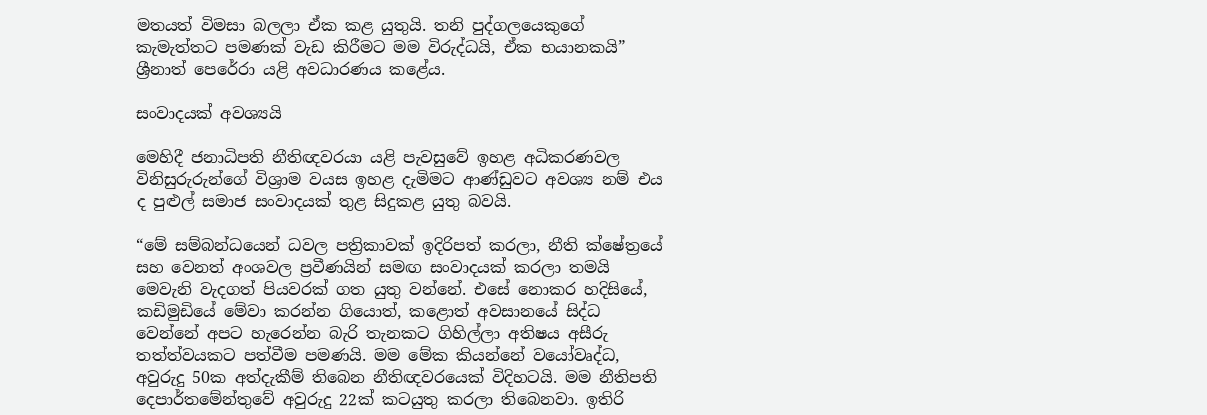මතයත් විමසා බලලා ඒක කළ යුතුයි. තනි පුද්ගලයෙකුගේ කැමැත්තට පමණක් වැඩ කිරීමට මම විරුද්ධයි, ඒක භයානකයි” ශ්‍රීනාත් පෙරේරා යළි අවධාරණය කළේය.

සංවාදයක් අවශ්‍යයි

මෙහිදී ජනාධිපති නීතිඥවරයා යළි පැවසුවේ ඉහළ අධිකරණවල විනිසුරුරුන්ගේ විශ්‍රාම වයස ඉහළ දැමිමට ආණ්ඩුවට අවශ්‍ය නම් එය ද පුළුල් සමාජ සංවාදයක් තුළ සිදුකළ යුතු බවයි.

“මේ සම්බන්ධයෙන් ධවල පත්‍රිකාවක් ඉදිරිපත් කරලා, නීති ක්ෂේත්‍රයේ සහ වෙනත් අංශවල ප්‍රවීණයින් සමඟ සංවාදයක් කරලා තමයි මෙවැනි වැදගත් පියවරක් ගත යුතු වන්නේ. එසේ නොකර හදිසියේ, කඩිමුඩියේ මේවා කරන්න ගියොත්, කළොත් අවසානයේ සිද්ධ වෙන්නේ අපට හැරෙන්න බැරි තැනකට ගිහිල්ලා අතිෂය අසීරු තත්ත්වයකට පත්වීම පමණයි. මම මේක කියන්නේ වයෝවෘද්ධ, අවුරුදු 50ක අත්දැකීම් තිබෙන නීතිඥවරයෙක් විදිහටයි. මම නීතිපති දෙපාර්තමේන්තුවේ අවුරුදු 22ක් කටයුතු කරලා තිබෙනවා. ඉතිරි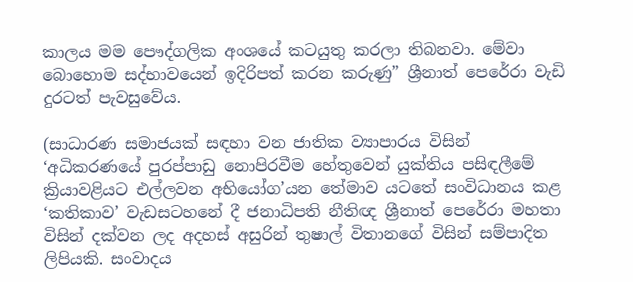කාලය මම පෞද්ගලික අංශයේ කටයුතු කරලා තිබනවා. මේවා බොහොම සද්භාවයෙන් ඉදිරිපත් කරන කරුණු” ශ්‍රීනාත් පෙරේරා වැඩි දුරටත් පැවසුවේය.

(සාධාරණ සමාජයක් සඳහා වන ජාතික ව්‍යාපාරය විසින් ‘අධිකරණයේ පුරප්පාඩු නොපිරවීම හේතුවෙන් යුක්තිය පසිඳලීමේ ක්‍රියාවළියට එල්ලවන අභියෝග’යන තේමාව යටතේ සංවිධානය කළ ‘කතිකාව’ වැඩසටහනේ දී ජනාධිපති නීතිඥ ශ්‍රීනාත් පෙරේරා මහතා විසින් දක්වන ලද අදහස් අසුරින් තුෂාල් විතානගේ විසින් සම්පාදිත ලිපියකි. සංවාදය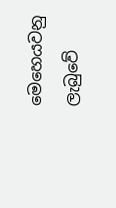මෙහෙයවනු ලැබුවේ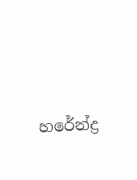හරේන්ද්‍ර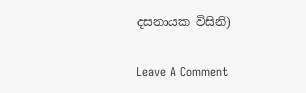දසනායක විසිනි)

Leave A Comment